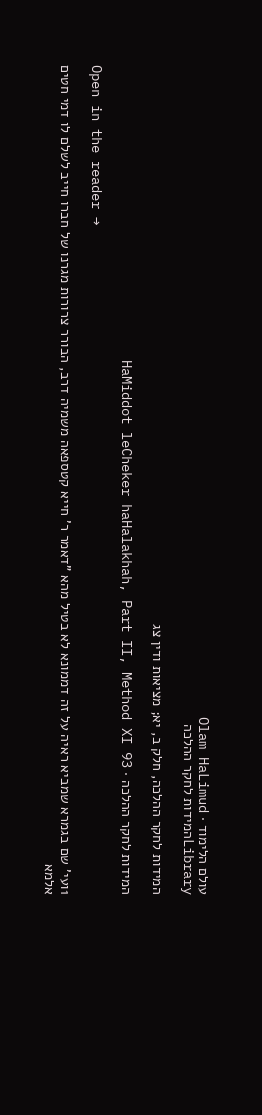עולם הלימוד · Olam HaLimud
Libraryהמידות לחקר ההלכה

המידות לחקר ההלכה, חלק ב, יא; מציאות ודין צג

המידות לחקר ההלכה · HaMiddot leCheker haHalakhah, Part II, Method XI 93

Open in the reader →

1ועי' שם בגמרא שמביא ראיה על זה דממונא לא בטיל מהא "דאמר ר' חייא קטספאה משמיה דרב, הבורר צרורות מגרנו של חברו חייב לשלם לו דמי חטים אלמא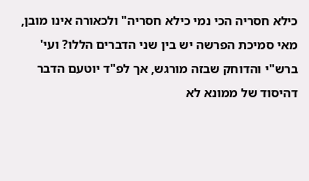כילא חסריה הכי נמי כילא חסריה" ולכאורה אינו מובן, מאי סמיכת הפרשה יש בין שני הדברים הללו? ועי' ברש"י והדוחק שבזה מורגש, אך לפ"ד יוטעם הדבר דהיסוד של ממונא לא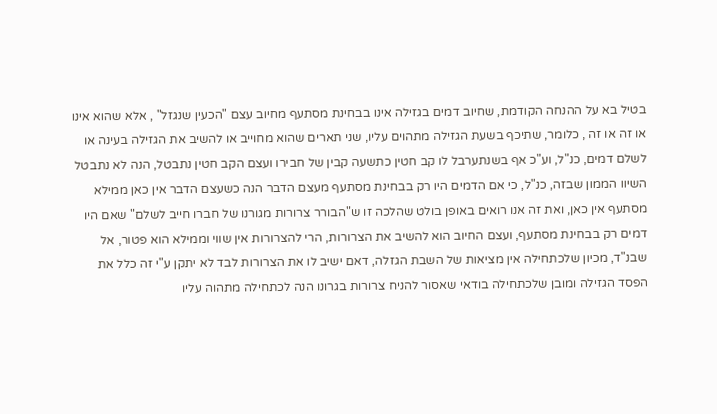בטיל בא על ההנחה הקודמת, שחיוב דמים בגזילה אינו בבחינת מסתעף מחיוב עצם "הכעין שנגזל" , אלא שהוא אינו או זה או זה , כלומר, שתיכף בשעת הגזילה מתהוים עליו, שני תארים שהוא מחוייב או להשיב את הגזילה בעינה או לשלם דמים, כנ"ל, וע"כ אף בשנתערבל לו קב חטין כתשעה קבין של חבירו ועצם הקב חטין נתבטל, הנה לא נתבטל השיוו הממון שבזה, כנ"ל, כי אם הדמים היו רק בבחינת מסתעף מעצם הדבר הנה כשעצם הדבר אין כאן ממילא מסתעף אין כאן, ואת זה אנו רואים באופן בולט שהלכה זו ש"הבורר צרורות מגורנו של חברו חייב לשלם" שאם היו דמים רק בבחינת מסתעף, ועצם החיוב הוא להשיב את הצרורות, הרי להצרורות אין שווי וממילא הוא פטור, אל שבנ"ד, מכיון שלכתחילה אין מציאות של השבת הגזלה, דאם ישיב לו את הצרורות לבד לא יתקן ע"י זה כלל את הפסד הגזילה ומובן שלכתחילה בודאי שאסור להניח צרורות בגרונו הנה לכתחילה מתהוה עליו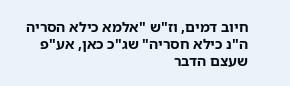חיוב דמים, וז"ש "אלמא כילא הסריה ה"נ כילא חסריה" שג"כ כאן, אע"פ שעצם הדבר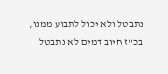נתבטל ולא יכול לתבוע ממנו, בכ"ז חיוב דמים לא נתבטל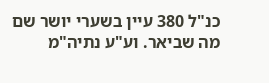כנ"ל 380 עיין בשערי יושר שם מה שביאר. וע"ע נתיה"מ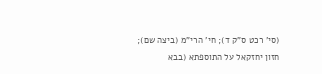(סי' רכט ס"ק ד); חי' הרי"מ (ביצה שם); חזון יחזקאל על התוספתא (בבא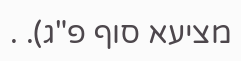מציעא סוף פ"ג). .